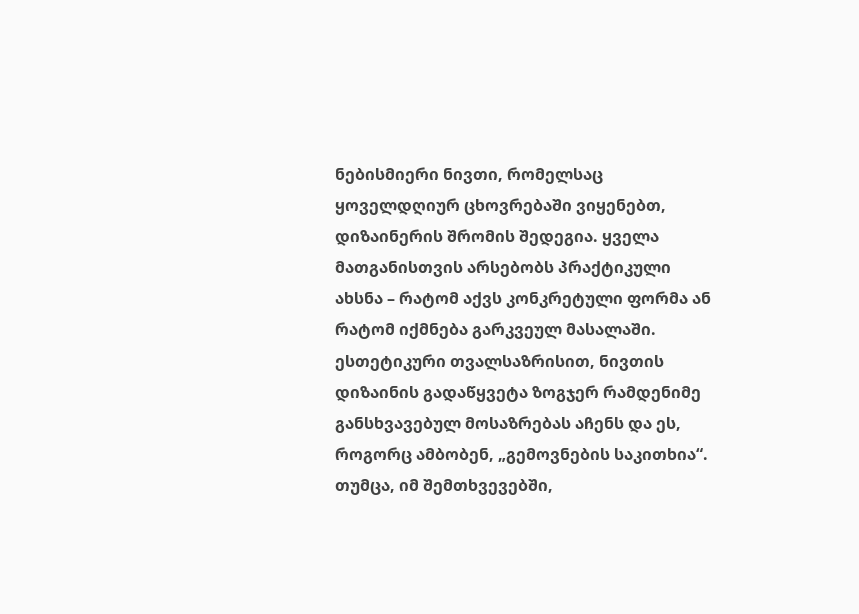ნებისმიერი ნივთი, რომელსაც ყოველდღიურ ცხოვრებაში ვიყენებთ, დიზაინერის შრომის შედეგია. ყველა მათგანისთვის არსებობს პრაქტიკული ახსნა – რატომ აქვს კონკრეტული ფორმა ან რატომ იქმნება გარკვეულ მასალაში. ესთეტიკური თვალსაზრისით, ნივთის დიზაინის გადაწყვეტა ზოგჯერ რამდენიმე განსხვავებულ მოსაზრებას აჩენს და ეს, როგორც ამბობენ, „გემოვნების საკითხია“. თუმცა, იმ შემთხვევებში,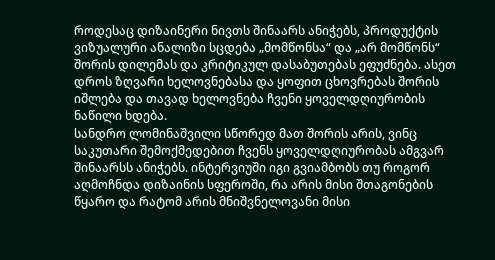როდესაც დიზაინერი ნივთს შინაარს ანიჭებს, პროდუქტის ვიზუალური ანალიზი სცდება „მომწონსა“ და „არ მომწონს“ შორის დილემას და კრიტიკულ დასაბუთებას ეფუძნება. ასეთ დროს ზღვარი ხელოვნებასა და ყოფით ცხოვრებას შორის იშლება და თავად ხელოვნება ჩვენი ყოველდღიურობის ნაწილი ხდება.
სანდრო ლომინაშვილი სწორედ მათ შორის არის, ვინც საკუთარი შემოქმედებით ჩვენს ყოველდღიურობას ამგვარ შინაარსს ანიჭებს. ინტერვიუში იგი გვიამბობს თუ როგორ აღმოჩნდა დიზაინის სფეროში, რა არის მისი შთაგონების წყარო და რატომ არის მნიშვნელოვანი მისი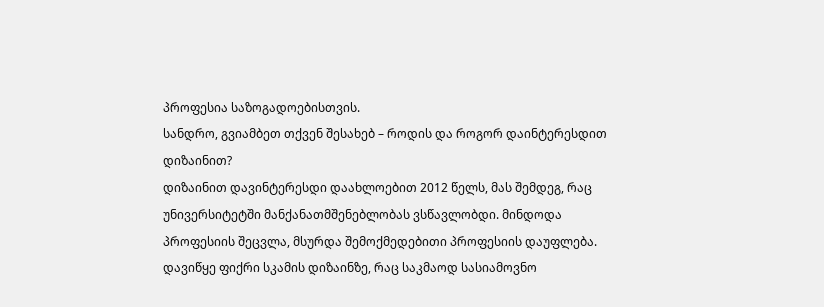პროფესია საზოგადოებისთვის.
სანდრო, გვიამბეთ თქვენ შესახებ – როდის და როგორ დაინტერესდით დიზაინით?
დიზაინით დავინტერესდი დაახლოებით 2012 წელს, მას შემდეგ, რაც უნივერსიტეტში მანქანათმშენებლობას ვსწავლობდი. მინდოდა პროფესიის შეცვლა, მსურდა შემოქმედებითი პროფესიის დაუფლება. დავიწყე ფიქრი სკამის დიზაინზე, რაც საკმაოდ სასიამოვნო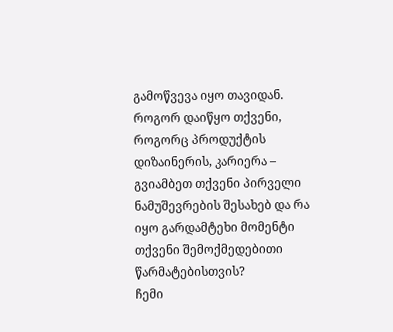გამოწვევა იყო თავიდან.
როგორ დაიწყო თქვენი, როგორც პროდუქტის დიზაინერის, კარიერა – გვიამბეთ თქვენი პირველი ნამუშევრების შესახებ და რა იყო გარდამტეხი მომენტი თქვენი შემოქმედებითი წარმატებისთვის?
ჩემი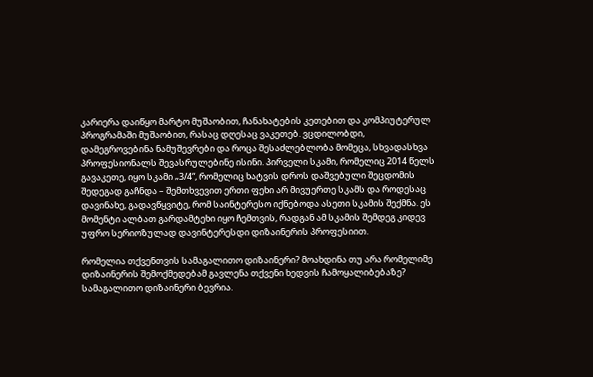კარიერა დაიწყო მარტო მუშაობით, ჩანახატების კეთებით და კომპიუტერულ პროგრამაში მუშაობით, რასაც დღესაც ვაკეთებ. ვცდილობდი, დამეგროვებინა ნამუშევრები და როცა შესაძლებლობა მომეცა, სხვადასხვა პროფესიონალს შევასრულებინე ისინი. პირველი სკამი, რომელიც 2014 წელს გავაკეთე, იყო სკამი „3/4“, რომელიც ხატვის დროს დაშვებული შეცდომის შედეგად გაჩნდა – შემთხვევით ერთი ფეხი არ მივუერთე სკამს და როდესაც დავინახე, გადავწყვიტე, რომ საინტერესო იქნებოდა ასეთი სკამის შექმნა. ეს მომენტი ალბათ გარდამტეხი იყო ჩემთვის, რადგან ამ სკამის შემდეგ კიდევ უფრო სერიოზულად დავინტერესდი დიზაინერის პროფესიით.

რომელია თქვენთვის სამაგალითო დიზაინერი? მოახდინა თუ არა რომელიმე დიზაინერის შემოქმედებამ გავლენა თქვენი ხედვის ჩამოყალიბებაზე?
სამაგალითო დიზაინერი ბევრია.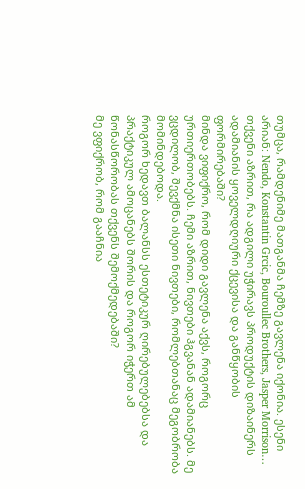თუმცა, რამდენიმე მათგანმა ჩემზე გავლენა იქონია. ესენი არიან: Nendo, Konstantin Grcic, Bouroullec Brothers, Jasper Morrison…
თქვენი აზრით, რა ადგილი უჭირავს პროდუქტის დიზაინერს ადამიანის ყოველდღიური ქცევისა და განწყობის ფორმირებაში?
მინდა ვიფიქრო, რომ დიდი გავლენა აქვს, როგორც ურთიერთობებს. ჩემი აზრით, ნივთები ჰგვანან ადამიანებს. მე ვცდილობ, შევქმნა ისეთი ნივთები, რომლებთანაც მეგობრობა მომინდებოდა.
როგორ ხედავთ ბალანსს ესთეტიკურ ღირებულებებსა და პრაქტიკულ ამოცანებს შორის და როგორ იჭერთ ამ წონასწორობას თქვენს შემოქმედებაში?
მე ვფიქრობ, რომ გააჩნია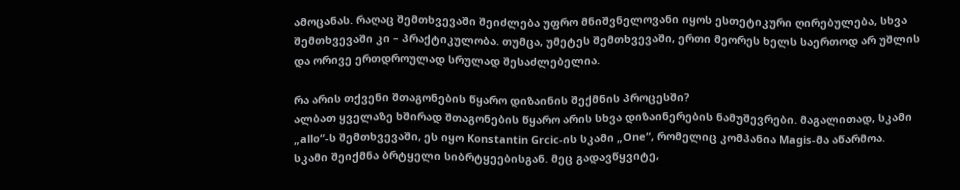ამოცანას. რაღაც შემთხვევაში შეიძლება უფრო მნიშვნელოვანი იყოს ესთეტიკური ღირებულება, სხვა შემთხვევაში კი – პრაქტიკულობა. თუმცა, უმეტეს შემთხვევაში, ერთი მეორეს ხელს საერთოდ არ უშლის და ორივე ერთდროულად სრულად შესაძლებელია.

რა არის თქვენი შთაგონების წყარო დიზაინის შექმნის პროცესში?
ალბათ ყველაზე ხშირად შთაგონების წყარო არის სხვა დიზაინერების ნამუშევრები. მაგალითად, სკამი „allo“-ს შემთხვევაში, ეს იყო Konstantin Grcic-ის სკამი „One“, რომელიც კომპანია Magis-მა აწარმოა. სკამი შეიქმნა ბრტყელი სიბრტყეებისგან. მეც გადავწყვიტე,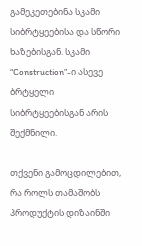გამეკეთებინა სკამი სიბრტყეებისა და სწორი ხაზებისგან. სკამი “Construction”-ი ასევე ბრტყელი სიბრტყეებისგან არის შექმნილი.

თქვენი გამოცდილებით, რა როლს თამაშობს პროდუქტის დიზაინში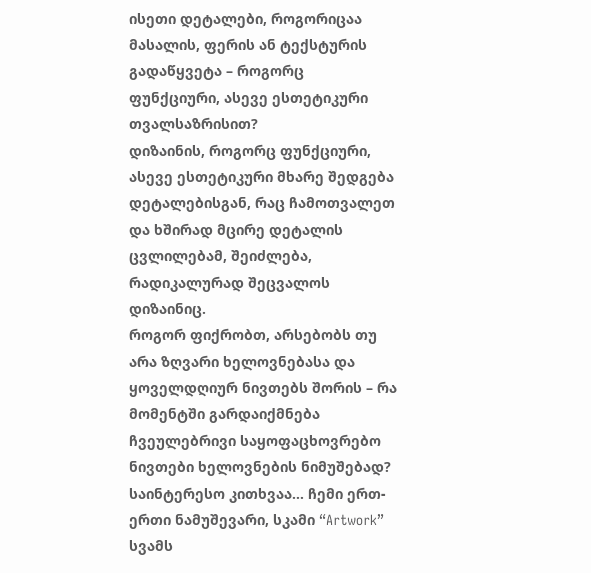ისეთი დეტალები, როგორიცაა მასალის, ფერის ან ტექსტურის გადაწყვეტა – როგორც ფუნქციური, ასევე ესთეტიკური თვალსაზრისით?
დიზაინის, როგორც ფუნქციური, ასევე ესთეტიკური მხარე შედგება დეტალებისგან, რაც ჩამოთვალეთ და ხშირად მცირე დეტალის ცვლილებამ, შეიძლება, რადიკალურად შეცვალოს დიზაინიც.
როგორ ფიქრობთ, არსებობს თუ არა ზღვარი ხელოვნებასა და ყოველდღიურ ნივთებს შორის – რა მომენტში გარდაიქმნება ჩვეულებრივი საყოფაცხოვრებო ნივთები ხელოვნების ნიმუშებად?
საინტერესო კითხვაა… ჩემი ერთ-ერთი ნამუშევარი, სკამი “Artwork” სვამს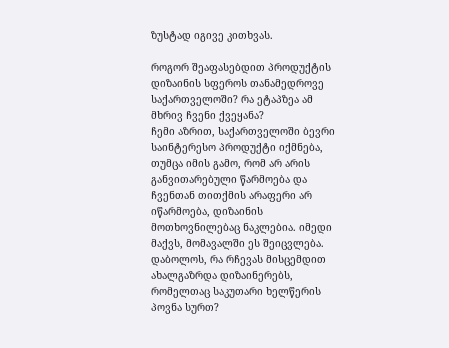ზუსტად იგივე კითხვას.

როგორ შეაფასებდით პროდუქტის დიზაინის სფეროს თანამედროვე საქართველოში? რა ეტაპზეა ამ მხრივ ჩვენი ქვეყანა?
ჩემი აზრით, საქართველოში ბევრი საინტერესო პროდუქტი იქმნება, თუმცა იმის გამო, რომ არ არის განვითარებული წარმოება და ჩვენთან თითქმის არაფერი არ იწარმოება, დიზაინის მოთხოვნილებაც ნაკლებია. იმედი მაქვს, მომავალში ეს შეიცვლება.
დაბოლოს, რა რჩევას მისცემდით ახალგაზრდა დიზაინერებს, რომელთაც საკუთარი ხელწერის პოვნა სურთ?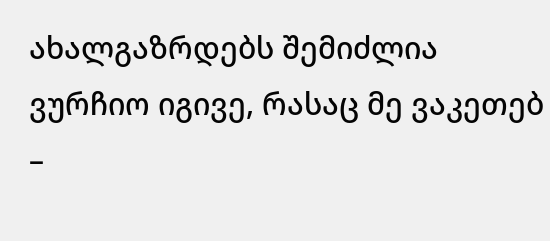ახალგაზრდებს შემიძლია ვურჩიო იგივე, რასაც მე ვაკეთებ –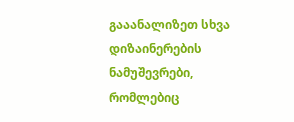გააანალიზეთ სხვა დიზაინერების ნამუშევრები, რომლებიც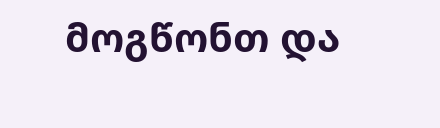მოგწონთ და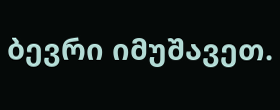ბევრი იმუშავეთ.